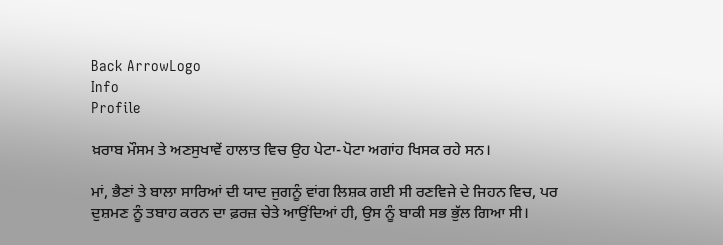Back ArrowLogo
Info
Profile

ਖ਼ਰਾਬ ਮੌਸਮ ਤੇ ਅਣਸੁਖਾਵੇਂ ਹਾਲਾਤ ਵਿਚ ਉਹ ਪੇਟਾ-ਪੋਟਾ ਅਗਾਂਹ ਖਿਸਕ ਰਹੇ ਸਨ।

ਮਾਂ, ਭੈਣਾਂ ਤੇ ਬਾਲਾ ਸਾਰਿਆਂ ਦੀ ਯਾਦ ਜੁਗਨੂੰ ਵਾਂਗ ਲਿਸ਼ਕ ਗਈ ਸੀ ਰਣਵਿਜੇ ਦੇ ਜਿਹਨ ਵਿਚ, ਪਰ ਦੁਸ਼ਮਣ ਨੂੰ ਤਬਾਹ ਕਰਨ ਦਾ ਫ਼ਰਜ਼ ਚੇਤੇ ਆਉਂਦਿਆਂ ਹੀ, ਉਸ ਨੂੰ ਬਾਕੀ ਸਭ ਭੁੱਲ ਗਿਆ ਸੀ।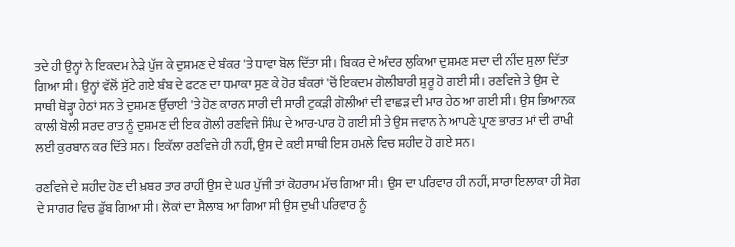ਤਦੇ ਹੀ ਉਨ੍ਹਾਂ ਨੇ ਇਕਦਮ ਨੇੜੇ ਪੁੱਜ ਕੇ ਦੁਸ਼ਮਣ ਦੇ ਬੰਕਰ 'ਤੇ ਧਾਵਾ ਬੋਲ ਦਿੱਤਾ ਸੀ। ਬਿਕਰ ਦੇ ਅੰਦਰ ਲੁਕਿਆ ਦੁਸ਼ਮਣ ਸਦਾ ਦੀ ਨੀਂਦ ਸੁਲਾ ਦਿੱਤਾ ਗਿਆ ਸੀ। ਉਨ੍ਹਾਂ ਵੱਲੋਂ ਸੁੱਟੇ ਗਏ ਬੰਬ ਦੇ ਫਟਣ ਦਾ ਧਮਾਕਾ ਸੁਣ ਕੇ ਹੋਰ ਬੰਕਰਾਂ 'ਚੋਂ ਇਕਦਮ ਗੋਲੀਬਾਰੀ ਸ਼ੁਰੂ ਹੋ ਗਈ ਸੀ। ਰਣਵਿਜੇ ਤੇ ਉਸ ਦੇ ਸਾਥੀ ਥੋੜ੍ਹਾ ਹੇਠਾਂ ਸਨ ਤੇ ਦੁਸ਼ਮਣ ਉੱਚਾਈ 'ਤੇ ਹੋਣ ਕਾਰਨ ਸਾਰੀ ਦੀ ਸਾਰੀ ਟੁਕੜੀ ਗੋਲੀਆਂ ਦੀ ਵਾਛੜ ਦੀ ਮਾਰ ਹੇਠ ਆ ਗਈ ਸੀ। ਉਸ ਭਿਆਨਕ ਕਾਲੀ ਬੋਲੀ ਸਰਦ ਰਾਤ ਨੂੰ ਦੁਸ਼ਮਣ ਦੀ ਇਕ ਗੋਲੀ ਰਣਵਿਜੇ ਸਿੰਘ ਦੇ ਆਰ-ਪਾਰ ਹੋ ਗਈ ਸੀ ਤੇ ਉਸ ਜਵਾਨ ਨੇ ਆਪਣੇ ਪ੍ਰਾਣ ਭਾਰਤ ਮਾਂ ਦੀ ਰਾਖੀ ਲਈ ਕੁਰਬਾਨ ਕਰ ਦਿੱਤੇ ਸਨ। ਇਕੱਲਾ ਰਣਵਿਜੇ ਹੀ ਨਹੀਂ, ਉਸ ਦੇ ਕਈ ਸਾਥੀ ਇਸ ਹਮਲੇ ਵਿਚ ਸ਼ਹੀਦ ਹੋ ਗਏ ਸਨ।

ਰਣਵਿਜੇ ਦੇ ਸ਼ਹੀਦ ਹੋਣ ਦੀ ਖ਼ਬਰ ਤਾਰ ਰਾਹੀਂ ਉਸ ਦੇ ਘਰ ਪੁੱਜੀ ਤਾਂ ਕੋਹਰਾਮ ਮੱਚ ਗਿਆ ਸੀ। ਉਸ ਦਾ ਪਰਿਵਾਰ ਹੀ ਨਹੀਂ, ਸਾਰਾ ਇਲਾਕਾ ਹੀ ਸੋਗ ਦੇ ਸਾਗਰ ਵਿਚ ਡੁੱਬ ਗਿਆ ਸੀ। ਲੋਕਾਂ ਦਾ ਸੈਲਾਬ ਆ ਗਿਆ ਸੀ ਉਸ ਦੁਖੀ ਪਰਿਵਾਰ ਨੂੰ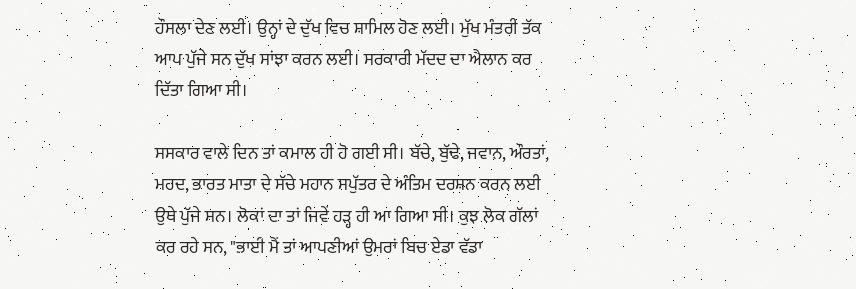ਹੌਸਲਾ ਦੇਣ ਲਈ। ਉਨ੍ਹਾਂ ਦੇ ਦੁੱਖ ਵਿਚ ਸ਼ਾਮਿਲ ਹੋਣ ਲਈ। ਮੁੱਖ ਮੰਤਰੀ ਤੱਕ ਆਪ ਪੁੱਜੇ ਸਨ ਦੁੱਖ ਸਾਂਝਾ ਕਰਨ ਲਈ। ਸਰਕਾਰੀ ਮੱਦਦ ਦਾ ਐਲਾਨ ਕਰ ਦਿੱਤਾ ਗਿਆ ਸੀ।

ਸਸਕਾਰ ਵਾਲੇ ਦਿਨ ਤਾਂ ਕਮਾਲ ਹੀ ਹੋ ਗਈ ਸੀ। ਬੱਚੇ, ਬੁੱਢੇ, ਜਵਾਨ, ਔਰਤਾਂ, ਮਰਦ, ਭਾਰਤ ਮਾਤਾ ਦੇ ਸੱਚੇ ਮਹਾਨ ਸਪੁੱਤਰ ਦੇ ਅੰਤਿਮ ਦਰਸ਼ਨ ਕਰਨ ਲਈ ਉਥੇ ਪੁੱਜੇ ਸਨ। ਲੋਕਾਂ ਦਾ ਤਾਂ ਜਿਵੇਂ ਹੜ੍ਹ ਹੀ ਆ ਗਿਆ ਸੀ। ਕੁਝ ਲੋਕ ਗੱਲਾਂ ਕਰ ਰਹੇ ਸਨ, "ਭਾਈ ਮੈਂ ਤਾਂ ਆਪਣੀਆਂ ਉਮਰਾਂ ਬਿਚ ਏਡਾ ਵੱਡਾ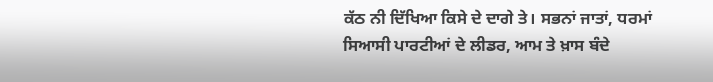ਕੱਠ ਨੀ ਦਿੱਖਿਆ ਕਿਸੇ ਦੇ ਦਾਗੇ ਤੇ। ਸਭਨਾਂ ਜਾਤਾਂ, ਧਰਮਾਂ ਸਿਆਸੀ ਪਾਰਟੀਆਂ ਦੇ ਲੀਡਰ, ਆਮ ਤੇ ਖ਼ਾਸ ਬੰਦੇ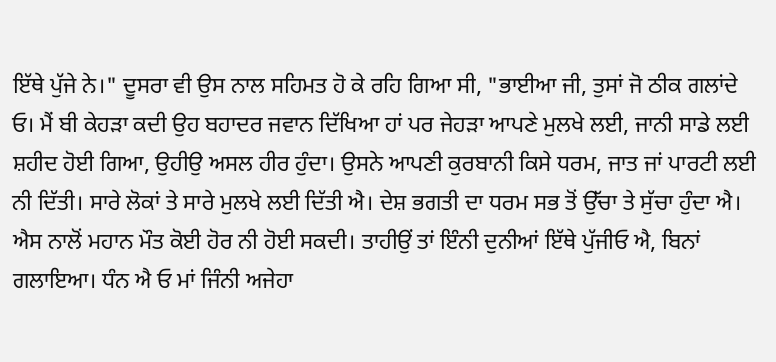ਇੱਥੇ ਪੁੱਜੇ ਨੇ।" ਦੂਸਰਾ ਵੀ ਉਸ ਨਾਲ ਸਹਿਮਤ ਹੋ ਕੇ ਰਹਿ ਗਿਆ ਸੀ, "ਭਾਈਆ ਜੀ, ਤੁਸਾਂ ਜੋ ਠੀਕ ਗਲਾਂਦੇ ਓ। ਮੈਂ ਬੀ ਕੇਹੜਾ ਕਦੀ ਉਹ ਬਹਾਦਰ ਜਵਾਨ ਦਿੱਖਿਆ ਹਾਂ ਪਰ ਜੇਹੜਾ ਆਪਣੇ ਮੁਲਖੇ ਲਈ, ਜਾਨੀ ਸਾਡੇ ਲਈ ਸ਼ਹੀਦ ਹੋਈ ਗਿਆ, ਉਹੀਉ ਅਸਲ ਹੀਰ ਹੁੰਦਾ। ਉਸਨੇ ਆਪਣੀ ਕੁਰਬਾਨੀ ਕਿਸੇ ਧਰਮ, ਜਾਤ ਜਾਂ ਪਾਰਟੀ ਲਈ ਨੀ ਦਿੱਤੀ। ਸਾਰੇ ਲੋਕਾਂ ਤੇ ਸਾਰੇ ਮੁਲਖੇ ਲਈ ਦਿੱਤੀ ਐ। ਦੇਸ਼ ਭਗਤੀ ਦਾ ਧਰਮ ਸਭ ਤੋਂ ਉੱਚਾ ਤੇ ਸੁੱਚਾ ਹੁੰਦਾ ਐ। ਐਸ ਨਾਲੋਂ ਮਹਾਨ ਮੌਤ ਕੋਈ ਹੋਰ ਨੀ ਹੋਈ ਸਕਦੀ। ਤਾਹੀਉਂ ਤਾਂ ਇੰਨੀ ਦੁਨੀਆਂ ਇੱਥੇ ਪੁੱਜੀਓ ਐ, ਬਿਨਾਂ ਗਲਾਇਆ। ਧੰਨ ਐ ਓ ਮਾਂ ਜਿੰਨੀ ਅਜੇਹਾ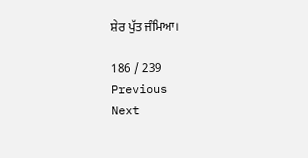ਸ਼ੇਰ ਪੁੱਤ ਜੰਮਿਆ।

186 / 239
Previous
Next